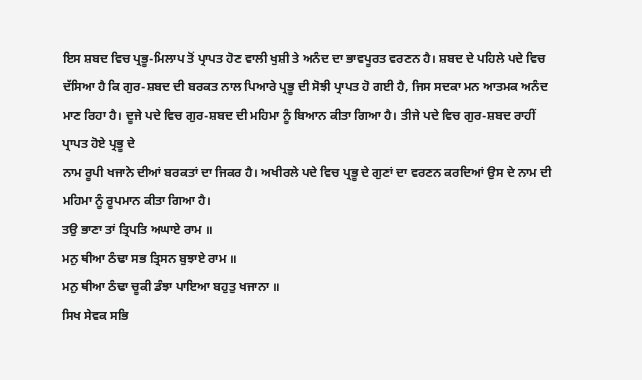ਇਸ ਸ਼ਬਦ ਵਿਚ ਪ੍ਰਭੂ-ਮਿਲਾਪ ਤੋਂ ਪ੍ਰਾਪਤ ਹੋਣ ਵਾਲੀ ਖੁਸ਼ੀ ਤੇ ਅਨੰਦ ਦਾ ਭਾਵਪੂਰਤ ਵਰਣਨ ਹੈ। ਸ਼ਬਦ ਦੇ ਪਹਿਲੇ ਪਦੇ ਵਿਚ ਦੱਸਿਆ ਹੈ ਕਿ ਗੁਰ-ਸ਼ਬਦ ਦੀ ਬਰਕਤ ਨਾਲ ਪਿਆਰੇ ਪ੍ਰਭੂ ਦੀ ਸੋਝੀ ਪ੍ਰਾਪਤ ਹੋ ਗਈ ਹੈ, ਜਿਸ ਸਦਕਾ ਮਨ ਆਤਮਕ ਅਨੰਦ ਮਾਣ ਰਿਹਾ ਹੈ। ਦੂਜੇ ਪਦੇ ਵਿਚ ਗੁਰ-ਸ਼ਬਦ ਦੀ ਮਹਿਮਾ ਨੂੰ ਬਿਆਨ ਕੀਤਾ ਗਿਆ ਹੈ। ਤੀਜੇ ਪਦੇ ਵਿਚ ਗੁਰ-ਸ਼ਬਦ ਰਾਹੀਂ ਪ੍ਰਾਪਤ ਹੋਏ ਪ੍ਰਭੂ ਦੇ
ਨਾਮ ਰੂਪੀ ਖਜਾਨੇ ਦੀਆਂ ਬਰਕਤਾਂ ਦਾ ਜਿਕਰ ਹੈ। ਅਖੀਰਲੇ ਪਦੇ ਵਿਚ ਪ੍ਰਭੂ ਦੇ ਗੁਣਾਂ ਦਾ ਵਰਣਨ ਕਰਦਿਆਂ ਉਸ ਦੇ ਨਾਮ ਦੀ ਮਹਿਮਾ ਨੂੰ ਰੂਪਮਾਨ ਕੀਤਾ ਗਿਆ ਹੈ।
ਤਉ ਭਾਣਾ ਤਾਂ ਤ੍ਰਿਪਤਿ ਅਘਾਏ ਰਾਮ ॥
ਮਨੁ ਥੀਆ ਠੰਢਾ ਸਭ ਤ੍ਰਿਸਨ ਬੁਝਾਏ ਰਾਮ ॥
ਮਨੁ ਥੀਆ ਠੰਢਾ ਚੂਕੀ ਡੰਝਾ ਪਾਇਆ ਬਹੁਤੁ ਖਜਾਨਾ ॥
ਸਿਖ ਸੇਵਕ ਸਭਿ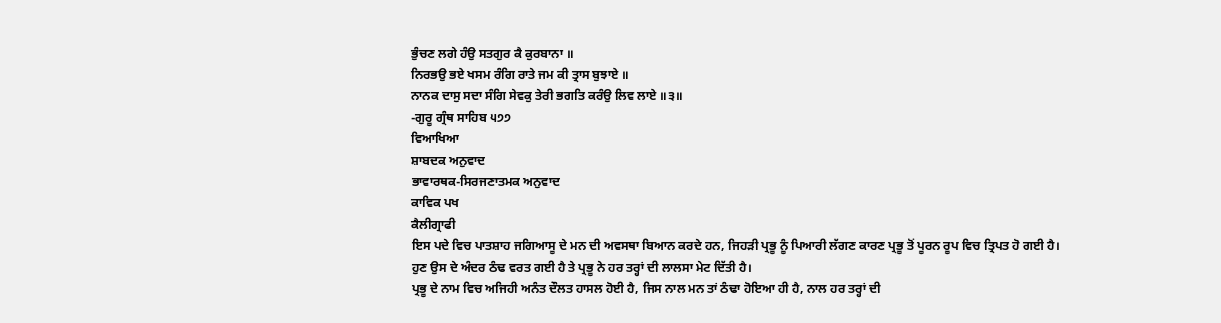ਭੁੰਚਣ ਲਗੇ ਹੰਉ ਸਤਗੁਰ ਕੈ ਕੁਰਬਾਨਾ ॥
ਨਿਰਭਉ ਭਏ ਖਸਮ ਰੰਗਿ ਰਾਤੇ ਜਮ ਕੀ ਤ੍ਰਾਸ ਬੁਝਾਏ ॥
ਨਾਨਕ ਦਾਸੁ ਸਦਾ ਸੰਗਿ ਸੇਵਕੁ ਤੇਰੀ ਭਗਤਿ ਕਰੰਉ ਲਿਵ ਲਾਏ ॥੩॥
-ਗੁਰੂ ਗ੍ਰੰਥ ਸਾਹਿਬ ੫੭੭
ਵਿਆਖਿਆ
ਸ਼ਾਬਦਕ ਅਨੁਵਾਦ
ਭਾਵਾਰਥਕ-ਸਿਰਜਣਾਤਮਕ ਅਨੁਵਾਦ
ਕਾਵਿਕ ਪਖ
ਕੈਲੀਗ੍ਰਾਫੀ
ਇਸ ਪਦੇ ਵਿਚ ਪਾਤਸ਼ਾਹ ਜਗਿਆਸੂ ਦੇ ਮਨ ਦੀ ਅਵਸਥਾ ਬਿਆਨ ਕਰਦੇ ਹਨ, ਜਿਹੜੀ ਪ੍ਰਭੂ ਨੂੰ ਪਿਆਰੀ ਲੱਗਣ ਕਾਰਣ ਪ੍ਰਭੂ ਤੋਂ ਪੂਰਨ ਰੂਪ ਵਿਚ ਤ੍ਰਿਪਤ ਹੋ ਗਈ ਹੈ। ਹੁਣ ਉਸ ਦੇ ਅੰਦਰ ਠੰਢ ਵਰਤ ਗਈ ਹੈ ਤੇ ਪ੍ਰਭੂ ਨੇ ਹਰ ਤਰ੍ਹਾਂ ਦੀ ਲਾਲਸਾ ਮੇਟ ਦਿੱਤੀ ਹੈ।
ਪ੍ਰਭੂ ਦੇ ਨਾਮ ਵਿਚ ਅਜਿਹੀ ਅਨੰਤ ਦੌਲਤ ਹਾਸਲ ਹੋਈ ਹੈ, ਜਿਸ ਨਾਲ ਮਨ ਤਾਂ ਠੰਢਾ ਹੋਇਆ ਹੀ ਹੈ, ਨਾਲ ਹਰ ਤਰ੍ਹਾਂ ਦੀ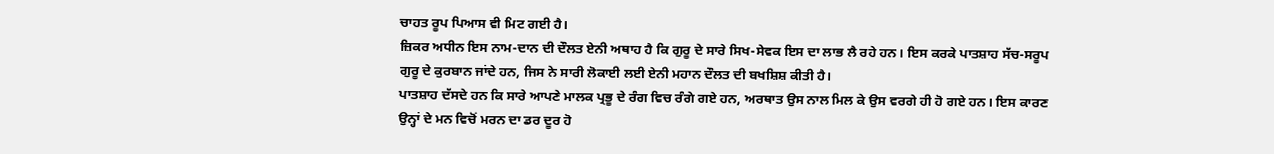ਚਾਹਤ ਰੂਪ ਪਿਆਸ ਵੀ ਮਿਟ ਗਈ ਹੈ।
ਜ਼ਿਕਰ ਅਧੀਨ ਇਸ ਨਾਮ-ਦਾਨ ਦੀ ਦੌਲਤ ਏਨੀ ਅਥਾਹ ਹੈ ਕਿ ਗੁਰੂ ਦੇ ਸਾਰੇ ਸਿਖ-ਸੇਵਕ ਇਸ ਦਾ ਲਾਭ ਲੈ ਰਹੇ ਹਨ। ਇਸ ਕਰਕੇ ਪਾਤਸ਼ਾਹ ਸੱਚ-ਸਰੂਪ ਗੁਰੂ ਦੇ ਕੁਰਬਾਨ ਜਾਂਦੇ ਹਨ, ਜਿਸ ਨੇ ਸਾਰੀ ਲੋਕਾਈ ਲਈ ਏਨੀ ਮਹਾਨ ਦੌਲਤ ਦੀ ਬਖਸ਼ਿਸ਼ ਕੀਤੀ ਹੈ।
ਪਾਤਸ਼ਾਹ ਦੱਸਦੇ ਹਨ ਕਿ ਸਾਰੇ ਆਪਣੇ ਮਾਲਕ ਪ੍ਰਭੂ ਦੇ ਰੰਗ ਵਿਚ ਰੰਗੇ ਗਏ ਹਨ, ਅਰਥਾਤ ਉਸ ਨਾਲ ਮਿਲ ਕੇ ਉਸ ਵਰਗੇ ਹੀ ਹੋ ਗਏ ਹਨ। ਇਸ ਕਾਰਣ ਉਨ੍ਹਾਂ ਦੇ ਮਨ ਵਿਚੋਂ ਮਰਨ ਦਾ ਡਰ ਦੂਰ ਹੋ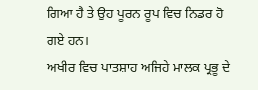ਗਿਆ ਹੈ ਤੇ ਉਹ ਪੂਰਨ ਰੂਪ ਵਿਚ ਨਿਡਰ ਹੋ ਗਏ ਹਨ।
ਅਖੀਰ ਵਿਚ ਪਾਤਸ਼ਾਹ ਅਜਿਹੇ ਮਾਲਕ ਪ੍ਰਭੂ ਦੇ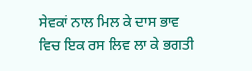ਸੇਵਕਾਂ ਨਾਲ ਮਿਲ ਕੇ ਦਾਸ ਭਾਵ ਵਿਚ ਇਕ ਰਸ ਲਿਵ ਲਾ ਕੇ ਭਗਤੀ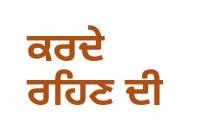ਕਰਦੇ ਰਹਿਣ ਦੀ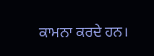ਕਾਮਨਾ ਕਰਦੇ ਹਨ।